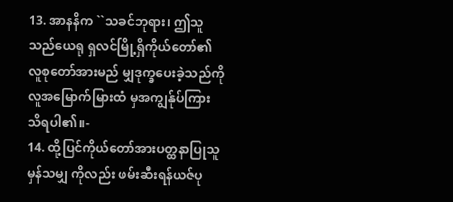13. အာနနိက ``သခင်ဘုရား၊ ဤသူသည်ယေရု ရှလင်မြို့ရှိကိုယ်တော်၏လူစုတော်အားမည် မျှဒုက္ခပေးခဲ့သည်ကို လူအမြောက်မြားထံ မှအကျွန်ုပ်ကြားသိရပါ၏။-
14. ထို့ပြင်ကိုယ်တော်အားပတ္ထနာပြုသူမှန်သမျှ ကိုလည်း ဖမ်းဆီးရန်ယဇ်ပု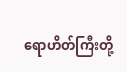ရောဟိတ်ကြီးတို့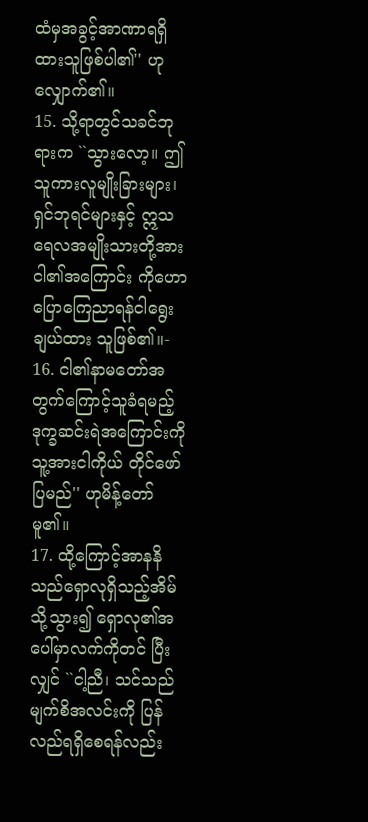ထံမှအခွင့်အာဏာရရှိထားသူဖြစ်ပါ၏'' ဟုလျှောက်၏။
15. သို့ရာတွင်သခင်ဘုရားက ``သွားလော့။ ဤ သူကားလူမျိုးခြားများ၊ ရှင်ဘုရင်များနှင့် ဣသရေလအမျိုးသားတို့အား ငါ၏အကြောင်း ကိုဟောပြောကြေညာရန်ငါရွေးချယ်ထား သူဖြစ်၏။-
16. ငါ၏နာမတော်အတွက်ကြောင့်သူခံရမည့် ဒုက္ခဆင်းရဲအကြောင်းကို သူ့အားငါကိုယ် တိုင်ဖော်ပြမည်'' ဟုမိန့်တော်မူ၏။
17. ထို့ကြောင့်အာနနိသည်ရှောလုရှိသည့်အိမ် သို့သွား၍ ရှောလု၏အပေါ်မှာလက်ကိုတင် ပြီးလျှင် ``ငါ့ညီ၊ သင်သည်မျက်စိအလင်းကို ပြန်လည်ရရှိစေရန်လည်း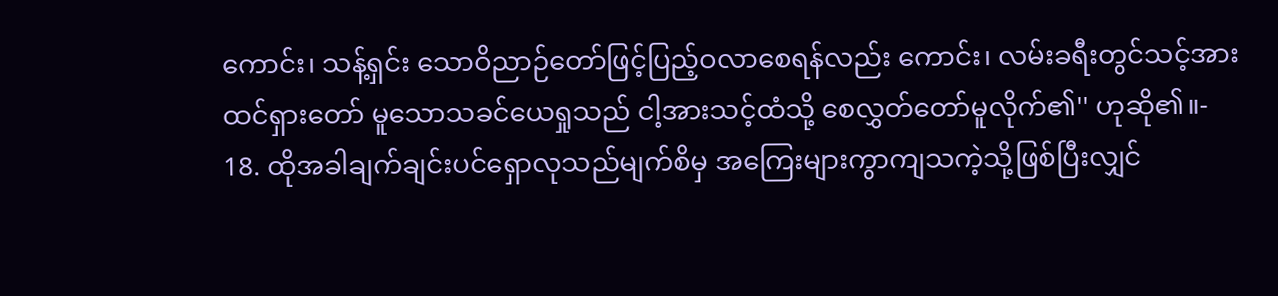ကောင်း၊ သန့်ရှင်း သောဝိညာဉ်တော်ဖြင့်ပြည့်ဝလာစေရန်လည်း ကောင်း၊ လမ်းခရီးတွင်သင့်အားထင်ရှားတော် မူသောသခင်ယေရှုသည် ငါ့အားသင့်ထံသို့ စေလွှတ်တော်မူလိုက်၏'' ဟုဆို၏။-
18. ထိုအခါချက်ချင်းပင်ရှောလုသည်မျက်စိမှ အကြေးများကွာကျသကဲ့သို့ဖြစ်ပြီးလျှင်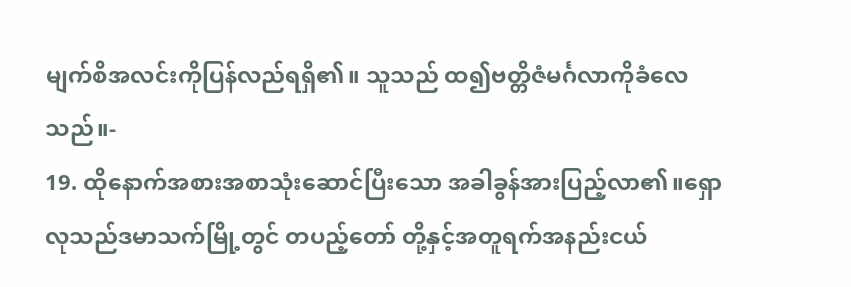မျက်စိအလင်းကိုပြန်လည်ရရှိ၏။ သူသည် ထ၍ဗတ္တိဇံမင်္ဂလာကိုခံလေသည်။-
19. ထိုနောက်အစားအစာသုံးဆောင်ပြီးသော အခါခွန်အားပြည့်လာ၏။ရှောလုသည်ဒမာသက်မြို့တွင် တပည့်တော် တို့နှင့်အတူရက်အနည်းငယ်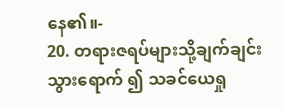နေ၏။-
20. တရားဇရပ်များသို့ချက်ချင်းသွားရောက် ၍ သခင်ယေရှု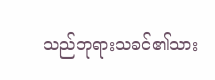သည်ဘုရားသခင်၏သား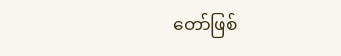တော်ဖြစ်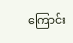ကြောင်း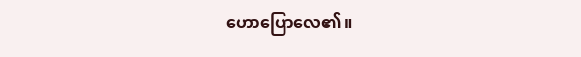ဟောပြောလေ၏။